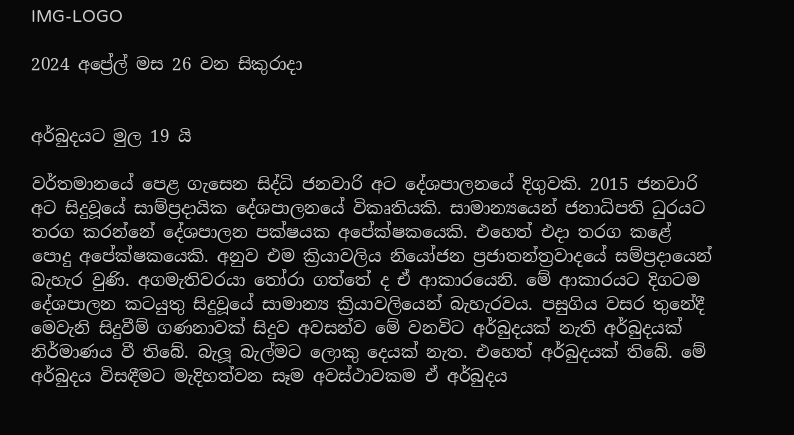IMG-LOGO

2024 අප්‍රේල් මස 26 වන සිකුරාදා


අර්බුදයට මුල 19 යි

වර්තමානයේ පෙළ ගැසෙන සිද්ධි ජනවාරි අට දේශපාලනයේ දිගුවකි. 2015 ජනවාරි අට සිදුවූයේ සාම්ප්‍රදායික දේශපාලනයේ විකෘතියකි. සාමාන්‍යයෙන් ජනාධිපති ධුරයට තරග කරන්නේ දේශපාලන පක්ෂයක අපේක්ෂකයෙකි. එහෙත් එදා තරග කළේ පොදු අපේක්ෂකයෙකි. අනුව එම ක්‍රියාවලිය නියෝජන ප්‍රජාතන්ත්‍රවාදයේ සම්ප්‍රදායෙන් බැහැර වුණි. අගමැතිවරයා තෝරා ගත්තේ ද ඒ ආකාරයෙනි. මේ ආකාරයට දිගටම දේශපාලන කටයුතු සිදුවූයේ සාමාන්‍ය ක්‍රියාවලියෙන් බැහැරවය. පසුගිය වසර තුනේදී මෙවැනි සිදුවීම් ගණනාවක් සිදුව අවසන්ව මේ වනවිට අර්බුදයක් නැති අර්බුදයක් නිර්මාණය වී තිබේ. බැලූ බැල්මට ලොකු දෙයක් නැත. එහෙත් අර්බුදයක් තිබේ. මේ අර්බුදය විසඳීමට මැදිහත්වන සෑම අවස්ථාවකම ඒ අර්බුදය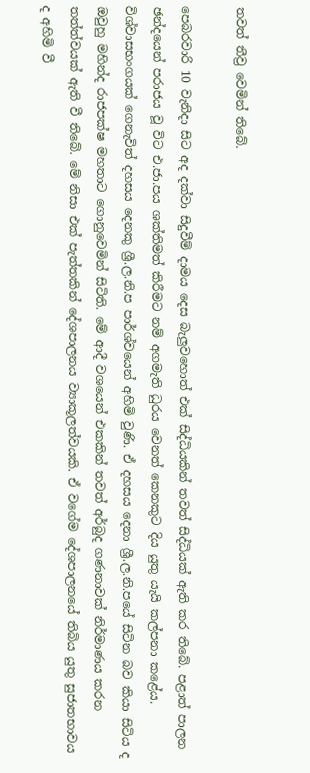තවත් තීව්‍ර වෙමින් තිබේ.

පෙබරවාරි 10 වැනිදා සිට අද දක්වා සිදුවීම් දාමය දෙස බැලුවහොත් එක් සිද්ධියකින් තවත් සිද්ධියක් ඇති කර තිබේ. පළාත් පාලන ඡන්දයෙන් පරාජය වූ විට එ.ජා.පය ශක්තිමත් කිරීමට නම් අගමැති ධුරය වෙනත් කෙනකුට දිය යුතු යැයි කල්පනා කළේය. විශ්වාසභංගයක් ගෙනැවිත් දහසය දෙනකු ශ්‍රී.ල.නි.ප පාර්ශ්වයෙන් අහිමි වුණි. ඒ දහසය දෙනා ශ්‍රී.ල.නි.පයේ සිටින බව කියා සිටිය ද ඔවුහු මහින්ද රාජපක්ෂ මහතාට ගොනුවෙමින් සිටිති. මේ ආදී වශයෙන් එකකින් තවත් අර්බුද ගණනාවක් නිර්මාණය කරන තත්ත්වයක් ඇති වී තිබේ. මේ නිසා එක් පැත්තකින් දේශපාලනය ව්‍යාකූලත්වයකි. ඒ වගේම දේශපාලනයේ තිබිය යුතු සුජාතභාවය ද අහිමි වී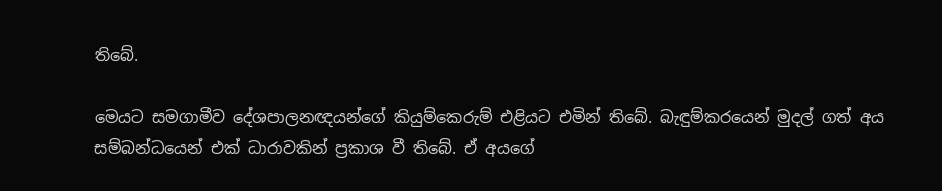තිබේ.

මෙයට සමගාමීව දේශපාලනඥයන්ගේ කියුම්කෙරුම් එළියට එමින් තිබේ. බැඳුම්කරයෙන් මුදල් ගත් අය සම්බන්ධයෙන් එක් ධාරාවකින් ප්‍රකාශ වී තිබේ. ඒ අයගේ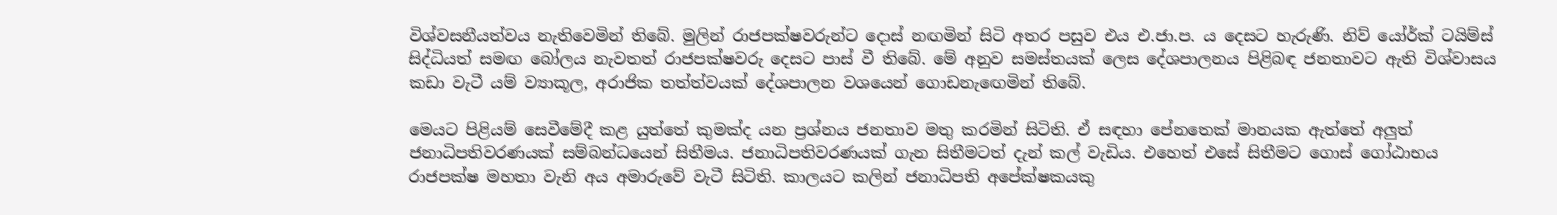විශ්වසනීයත්වය නැතිවෙමින් තිබේ. මුලින් රාජපක්ෂවරුන්ට දොස් නඟමින් සිටි අතර පසුව එය එ.ජා.ප. ය දෙසට හැරුණි. නිව් යෝර්ක් ටයිම්ස් සිද්ධියත් සමඟ බෝලය නැවතත් රාජපක්ෂවරු දෙසට පාස් වී තිබේ. මේ අනුව සමස්තයක් ලෙස දේශපාලනය පිළිබඳ ජනතාවට ඇති විශ්වාසය කඩා වැටී යම් ව්‍යාකූල, අරාජික තත්ත්වයක් දේශපාලන වශයෙන් ගොඩනැඟෙමින් තිබේ.

මෙයට පිළියම් සෙවීමේදී කළ යුත්තේ කුමක්ද යන ප්‍රශ්නය ජනතාව මතු කරමින් සිටිති. ඒ සඳහා පේනතෙක් මානයක ඇත්තේ අලුත් ජනාධිපතිවරණයක් සම්බන්ධයෙන් සිතීමය. ජනාධිපතිවරණයක් ගැන සිතීමටත් දැන් කල් වැඩිය. එහෙත් එසේ සිතීමට ගොස් ගෝඨාභය රාජපක්ෂ මහතා වැනි අය අමාරුවේ වැටී සිටිති. කාලයට කලින් ජනාධිපති අපේක්ෂකයකු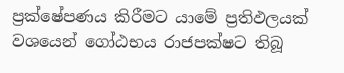ප්‍රක්ෂේපණය කිරීමට යාමේ ප්‍රතිඵලයක් වශයෙන් ගෝඨභය රාජපක්ෂට තිබූ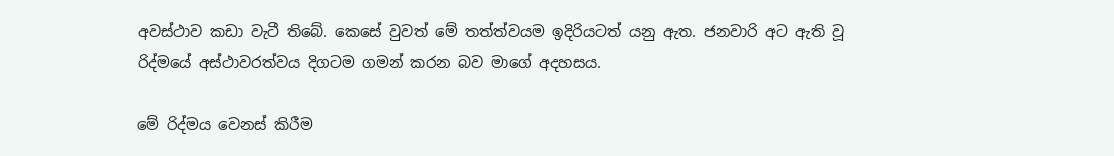අවස්ථාව කඩා වැටී තිබේ. කෙසේ වුවත් මේ තත්ත්වයම ඉදිරියටත් යනු ඇත. ජනවාරි අට ඇති වූ රිද්මයේ අස්ථාවරත්වය දිගටම ගමන් කරන බව මාගේ අදහසය.

මේ රිද්මය වෙනස් කිරීම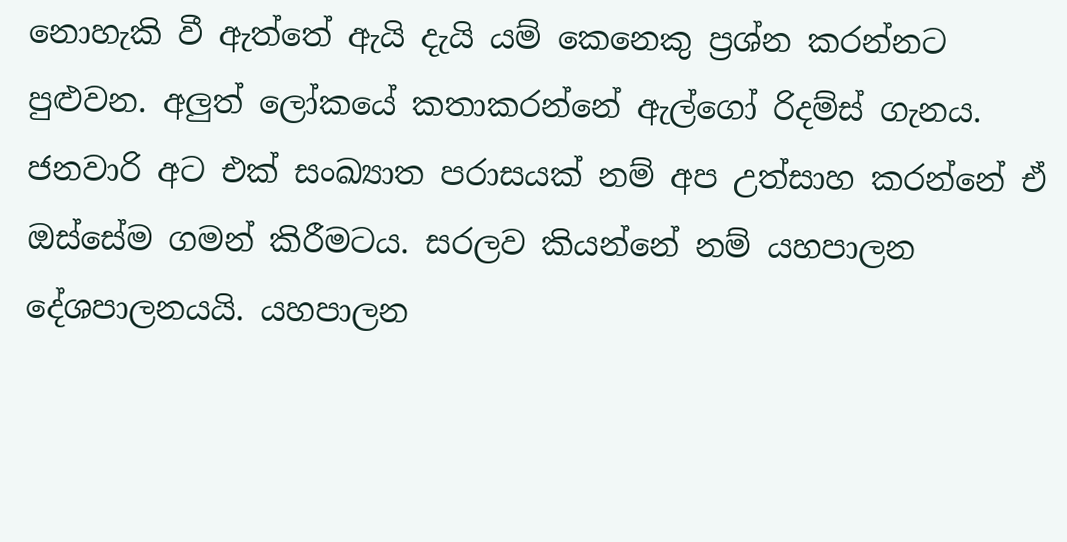නොහැකි වී ඇත්තේ ඇයි දැයි යම් කෙනෙකු ප්‍රශ්න කරන්නට පුළුවන. අලුත් ලෝකයේ කතාකරන්නේ ඇල්ගෝ රිදම්ස් ගැනය. ජනවාරි අට එක් සංඛ්‍යාත පරාසයක් නම් අප උත්සාහ කරන්නේ ඒ ඔස්සේම ගමන් කිරීමටය. සරලව කියන්නේ නම් යහපාලන දේශපාලනයයි. යහපාලන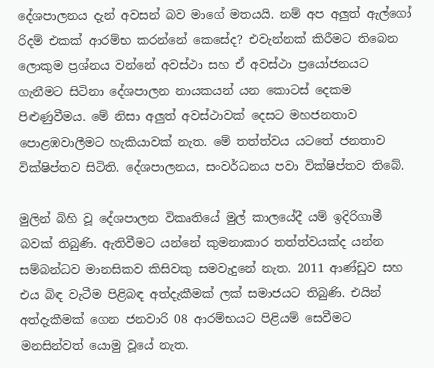දේශපාලනය දැන් අවසන් බව මාගේ මතයයි. නම් අප අලුත් ඇල්ගෝ රිදම් එකක් ආරම්භ කරන්නේ කෙසේද? එවැන්නක් කිරීමට තිබෙන ලොකුම ප්‍රශ්නය වන්නේ අවස්ථා සහ ඒ අවස්ථා ප්‍රයෝජනයට ගැනීමට සිටිනා දේශපාලන නායකයන් යන කොටස් දෙකම පිළුණුවීමය. මේ නිසා අලුත් අවස්ථාවක් දෙසට මහජනතාව පොළඹවාලීමට හැකියාවක් නැත. මේ තත්ත්වය යටතේ ජනතාව වික්ෂිප්තව සිටිති. දේශපාලනය, සංවර්ධනය පවා වික්ෂිප්තව තිබේ.

මුලින් බිහි වූ දේශපාලන විකෘතියේ මුල් කාලයේදී යම් ඉදිරිගාමී බවක් තිබුණි. ඇතිවීමට යන්නේ කුමනාකාර තත්ත්වයක්ද යන්න සම්බන්ධව මානසිකව කිසිවකු සමවැදුනේ නැත. 2011 ආණ්ඩුව සහ එය බිඳ වැටීම පිළිබඳ අත්දැකීමක් ලක් සමාජයට තිබුණි. එයින් අත්දැකීමක් ගෙන ජනවාරි 08 ආරම්භයට පිළියම් සෙවීමට මනසින්වත් යොමු වූයේ නැත.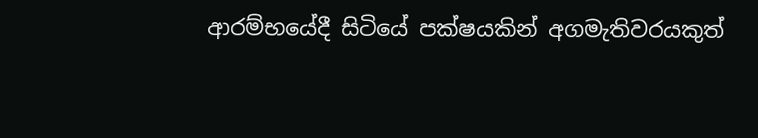ආරම්භයේදී සිටියේ පක්ෂයකින් අගමැතිවරයකුත්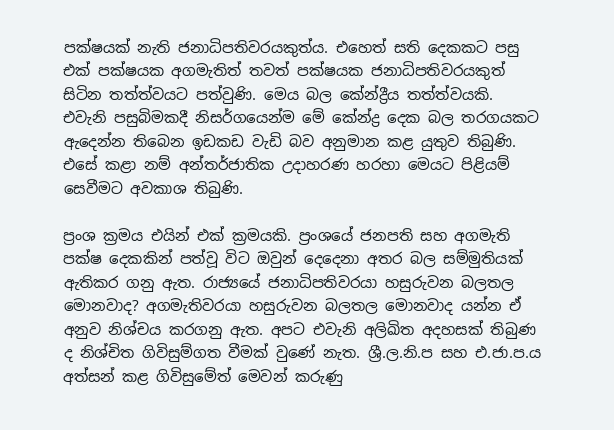පක්ෂයක් නැති ජනාධිපතිවරයකුත්ය. එහෙත් සති දෙකකට පසු එක් පක්ෂයක අගමැතිත් තවත් පක්ෂයක ජනාධිපතිවරයකුත් සිටින තත්ත්වයට පත්වුණි. මෙය බල කේන්ද්‍රීය තත්ත්වයකි. එවැනි පසුබිමකදී නිසර්ගයෙන්ම මේ කේන්ද්‍ර දෙක බල තරගයකට ඇදෙන්න තිබෙන ඉඩකඩ වැඩි බව අනුමාන කළ යුතුව තිබුණි. එසේ කළා නම් අන්තර්ජාතික උදාහරණ හරහා මෙයට පිළියම් සෙවීමට අවකාශ තිබුණි.

ප්‍රංශ ක්‍රමය එයින් එක් ක්‍රමයකි. ප්‍රංශයේ ජනපති සහ අගමැති පක්ෂ දෙකකින් පත්වූ විට ඔවුන් දෙදෙනා අතර බල සම්මුතියක් ඇතිකර ගනු ඇත. රාජ්‍යයේ ජනාධිපතිවරයා හසුරුවන බලතල මොනවාද? අගමැතිවරයා හසුරුවන බලතල මොනවාද යන්න ඒ අනුව නිශ්චය කරගනු ඇත. අපට එවැනි අලිඛිත අදහසක් තිබුණ ද නිශ්චිත ගිවිසුම්ගත වීමක් වුණේ නැත. ශ්‍රී.ල.නි.ප සහ එ.ජා.ප.ය අත්සන් කළ ගිවිසුමේත් මෙවන් කරුණු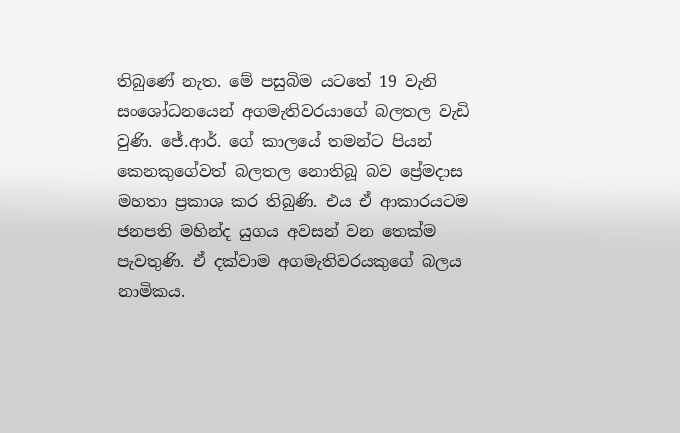තිබුණේ නැත. මේ පසුබිම යටතේ 19 වැනි සංශෝධනයෙන් අගමැතිවරයාගේ බලතල වැඩි වුණි. ජේ.ආර්. ගේ කාලයේ තමන්ට පියන් කෙනකුගේවත් බලතල නොතිබූ බව ප්‍රේමදාස මහතා ප්‍රකාශ කර තිබුණි. එය ඒ ආකාරයටම ජනපති මහින්ද යුගය අවසන් වන තෙක්ම පැවතුණි. ඒ දක්වාම අගමැතිවරයකුගේ බලය නාමිකය.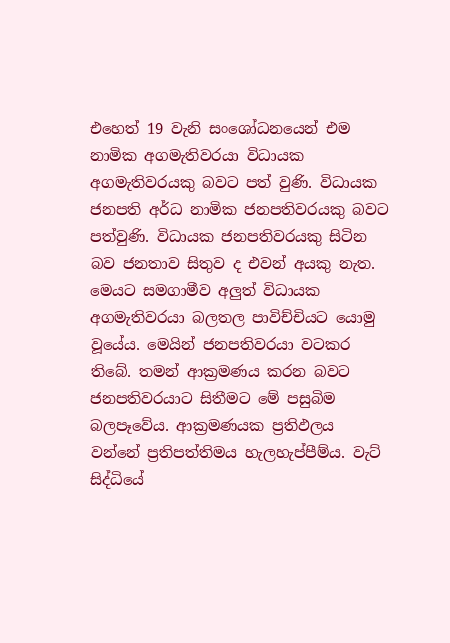එහෙත් 19 වැනි සංශෝධනයෙන් එම නාමික අගමැතිවරයා විධායක අගමැතිවරයකු බවට පත් වුණි. විධායක ජනපති අර්ධ නාමික ජනපතිවරයකු බවට පත්වුණි. විධායක ජනපතිවරයකු සිටින බව ජනතාව සිතුව ද එවන් අයකු නැත. මෙයට සමගාමීව අලුත් විධායක අගමැතිවරයා බලතල පාවිච්චියට යොමු වූයේය. මෙයින් ජනපතිවරයා වටකර තිබේ. තමන් ආක්‍රමණය කරන බවට ජනපතිවරයාට සිතීමට මේ පසුබිම බලපෑවේය. ආක්‍රමණයක ප්‍රතිඵලය වන්නේ ප්‍රතිපත්තිමය හැලහැප්පීම්ය. වැට් සිද්ධියේ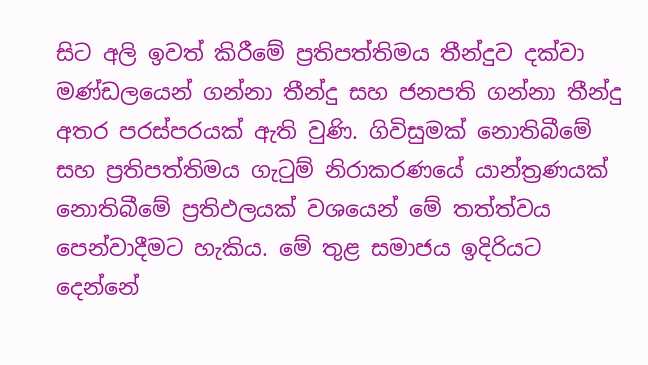සිට අලි ඉවත් කිරීමේ ප්‍රතිපත්තිමය තීන්දුව දක්වා මණ්ඩලයෙන් ගන්නා තීන්දු සහ ජනපති ගන්නා තීන්දු අතර පරස්පරයක් ඇති වුණි. ගිවිසුමක් නොතිබීමේ සහ ප්‍රතිපත්තිමය ගැටුම් නිරාකරණයේ යාන්ත්‍රණයක් නොතිබීමේ ප්‍රතිඵලයක් වශයෙන් මේ තත්ත්වය පෙන්වාදීමට හැකිය. මේ තුළ සමාජය ඉදිරියට දෙන්නේ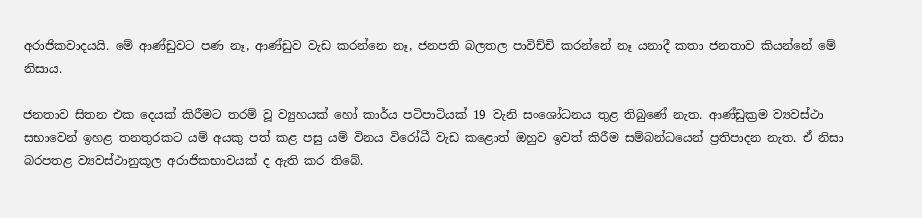අරාජිකවාදයයි. මේ ආණ්ඩුවට පණ නෑ, ආණ්ඩුව වැඩ කරන්නෙ නෑ, ජනපති බලතල පාවිච්චි කරන්නේ නෑ යනාදී කතා ජනතාව කියන්නේ මේ නිසාය.

ජනතාව සිතන එක දෙයක් කිරීමට තරම් වූ ව්‍යුහයක් හෝ කාර්ය පටිපාටියක් 19 වැනි සංශෝධනය තුළ තිබුණේ නැත. ආණ්ඩුක්‍රම ව්‍යවස්ථා සභාවෙන් ඉහළ තනතුරකට යම් අයකු පත් කළ පසු යම් විනය විරෝධී වැඩ කළොත් ඔහුව ඉවත් කිරීම සම්බන්ධයෙන් ප්‍රතිපාදන නැත. ඒ නිසා බරපතළ ව්‍යවස්ථානුකූල අරාජිකභාවයක් ද ඇති කර තිබේ.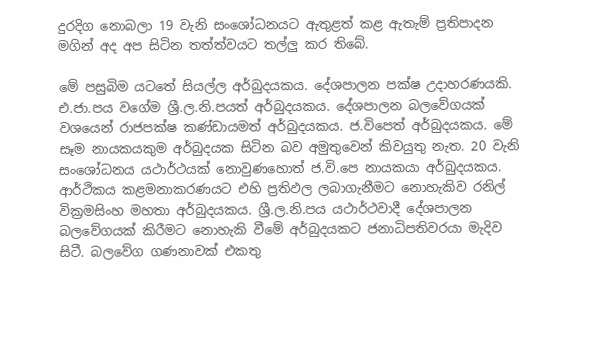දුරදිග නොබලා 19 වැනි සංශෝධනයට ඇතුළත් කළ ඇතැම් ප්‍රතිපාදන මගින් අද අප සිටින තත්ත්වයට තල්ලු කර තිබේ.

මේ පසුබිම යටතේ සියල්ල අර්බුදයකය. දේශපාලන පක්ෂ උදාහරණයකි. එ.ජා.පය වගේම ශ්‍රී.ල.නි.පයත් අර්බුදයකය. දේශපාලන බලවේගයක් වශයෙන් රාජපක්ෂ කණ්ඩායමත් අර්බුදයකය. ජ.විපෙත් අර්බුදයකය. මේ සෑම නායකයකුම අර්බුදයක සිටින බව අමුතුවෙන් කිවයුතු නැත. 20 වැනි සංශෝධනය යථාර්ථයක් නොවුණහොත් ජ.වි.පෙ නායකයා අර්බුදයකය. ආර්ථිකය කළමනාකරණයට එහි ප්‍රතිඵල ලබාගැනීමට නොහැකිව රනිල් වික්‍රමසිංහ මහතා අර්බුදයකය. ශ්‍රී.ල.නි.පය යථාර්ථවාදී දේශපාලන බලවේගයක් කිරීමට නොහැකි වීමේ අර්බුදයකට ජනාධිපතිවරයා මැදිව සිටී. බලවේග ගණනාවක් එකතු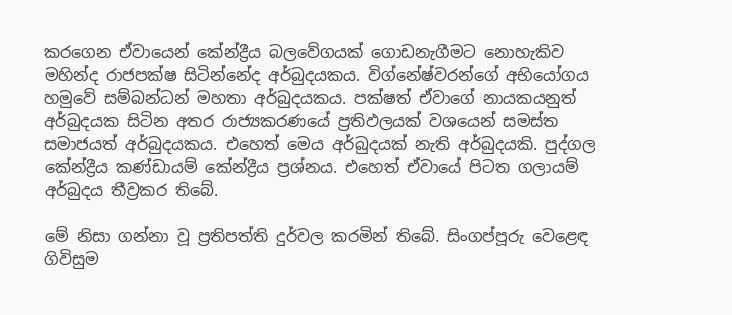කරගෙන ඒවායෙන් කේන්ද්‍රීය බලවේගයක් ගොඩනැගීමට නොහැකිව මහින්ද රාජපක්ෂ සිටින්නේද අර්බුදයකය. විග්නේෂ්වරන්ගේ අභියෝගය හමුවේ සම්බන්ධන් මහතා අර්බුදයකය. පක්ෂත් ඒවාගේ නායකයනුත් අර්බුදයක සිටින අතර රාජ්‍යකරණයේ ප්‍රතිඵලයක් වශයෙන් සමස්ත සමාජයත් අර්බුදයකය. එහෙත් මෙය අර්බුදයක් නැති අර්බුදයකි. පුද්ගල කේන්ද්‍රීය කණ්ඩායම් කේන්ද්‍රීය ප්‍රශ්නය. එහෙත් ඒවායේ පිටත ගලායම් අර්බුදය තීව්‍රකර තිබේ.

මේ නිසා ගන්නා වූ ප්‍රතිපත්ති දුර්වල කරමින් තිබේ. සිංගප්පූරු වෙළෙඳ ගිවිසුම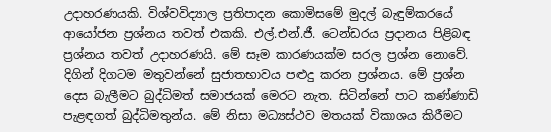උදාහරණයකි. විශ්වවිද්‍යාල ප්‍රතිපාදන කොමිසමේ මුදල් බැඳුම්කරයේ ආයෝජන ප්‍රශ්නය තවත් එකකි. එල්.එන්.ජී. ටෙන්ඩරය ප්‍රදානය පිළිබඳ ප්‍රශ්නය තවත් උදාහරණයි. මේ සෑම කාරණයක්ම සරල ප්‍රශ්න නොවේ. දිගින් දිගටම මතුවන්නේ සුජාතභාවය පළුදු කරන ප්‍රශ්නය. මේ ප්‍රශ්න දෙස බැලීමට බුද්ධිමත් සමාජයක් මෙරට නැත. සිටින්නේ පාට කණ්ණාඩි පැළඳගත් බුද්ධිමතුන්ය. මේ නිසා මධ්‍යස්ථව මතයක් විකාශය කිරීමට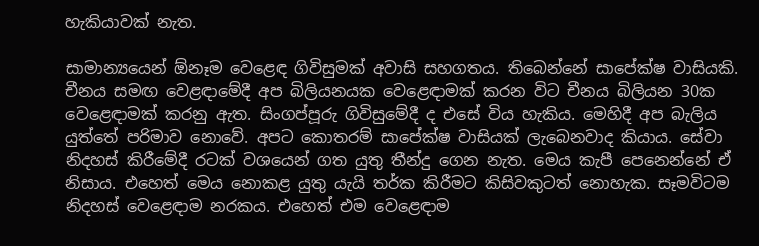හැකියාවක් නැත.

සාමාන්‍යයෙන් ඕනෑම වෙළෙඳ ගිවිසුමක් අවාසි සහගතය. තිබෙන්නේ සාපේක්ෂ වාසියකි. චීනය සමඟ වෙළඳාමේදී අප බිලියනයක වෙළෙඳාමක් කරන විට චීනය බිලියන 30ක වෙළෙඳාමක් කරනු ඇත. සිංගප්පූරු ගිවිසුමේදී ද එසේ විය හැකිය. මෙහිදී අප බැලිය යුත්තේ පරිමාව නොවේ. අපට කොතරම් සාපේක්ෂ වාසියක් ලැබෙනවාද කියාය. සේවා නිදහස් කිරීමේදී රටක් වශයෙන් ගත යුතු තීන්දු ගෙන නැත. මෙය කැපී පෙනෙන්නේ ඒ නිසාය. එහෙත් මෙය නොකළ යුතු යැයි තර්ක කිරීමට කිසිවකුටත් නොහැක. සෑමවිටම නිදහස් වෙළෙඳාම නරකය. එහෙත් එම වෙළෙඳාම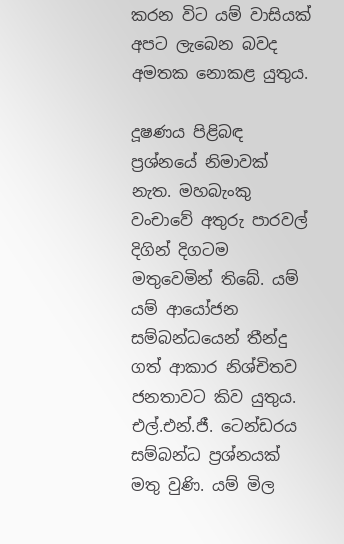කරන විට යම් වාසියක් අපට ලැබෙන බවද අමතක නොකළ යුතුය.

දූෂණය පිළිබඳ ප්‍රශ්නයේ නිමාවක් නැත. මහබැංකු වංචාවේ අතුරු පාරවල් දිගින් දිගටම මතුවෙමින් තිබේ. යම් යම් ආයෝජන සම්බන්ධයෙන් තීන්දු ගත් ආකාර නිශ්චිතව ජනතාවට කිව යුතුය. එල්.එන්.ජී. ටෙන්ඩරය සම්බන්ධ ප්‍රශ්නයක් මතු වුණි. යම් මිල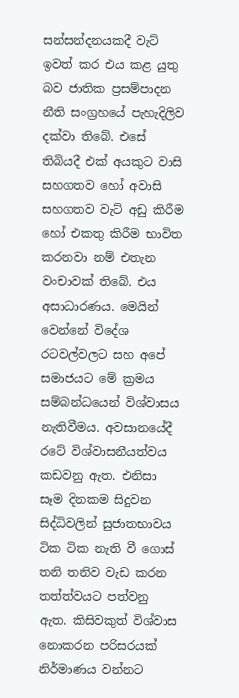සන්සන්දනයකදී වැට් ඉවත් කර එය කළ යුතු බව ජාතික ප්‍රසම්පාදන නීති සංග්‍රහයේ පැහැදිලිව දක්වා තිබේ. එසේ තිබියදී එක් අයකුට වාසි සහගතව හෝ අවාසි සහගතව වැට් අඩු කිරීම හෝ එකතු කිරීම භාවිත කරනවා නම් එතැන වංචාවක් තිබේ. එය අසාධාරණය. මෙයින් වෙන්නේ විදේශ රටවල්වලට සහ අපේ සමාජයට මේ ක්‍රමය සම්බන්ධයෙන් විශ්වාසය නැතිවීමය. අවසානයේදී රටේ විශ්වාසනීයත්වය කඩවනු ඇත. එනිසා සෑම දිනකම සිදුවන සිද්ධිවලින් සුජාතභාවය ටික ටික නැති වී ගොස් තනි තනිව වැඩ කරන තත්ත්වයට පත්වනු ඇත. කිසිවකුත් විශ්වාස නොකරන පරිසරයක් නිර්මාණය වන්නට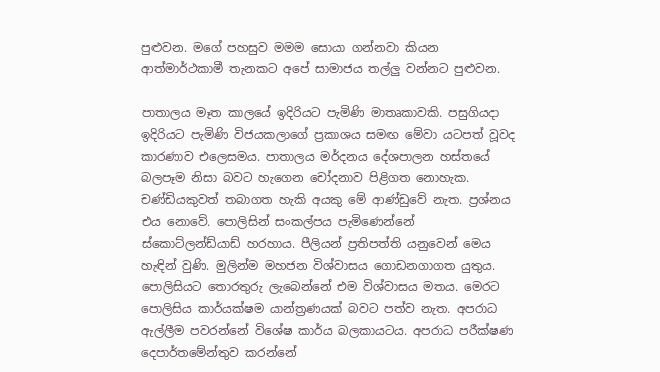පුළුවන. මගේ පහසුව මමම සොයා ගන්නවා කියන ආත්මාර්ථකාමී තැනකට අපේ සාමාජය තල්ලු වන්නට පුළුවන.

පාතාලය මෑත කාලයේ ඉදිරියට පැමිණි මාතෘකාවකි. පසුගියදා ඉදිරියට පැමිණි විජයකලාගේ ප්‍රකාශය සමඟ මේවා යටපත් වූවද කාරණාව එලෙසමය. පාතාලය මර්දනය දේශපාලන හස්තයේ බලපෑම නිසා බවට හැගෙන චෝදනාව පිළිගත නොහැක. චණ්ඩියකුවත් තබාගත හැකි අයකු මේ ආණ්ඩුවේ නැත. ප්‍රශ්නය එය නොවේ. පොලිසින් සංකල්පය පැමිණෙන්නේ ස්කොට්ලන්ඩ්යාඩ් හරහාය. පීලියන් ප්‍රතිපත්ති යනුවෙන් මෙය හැඳින් වුණි. මුලින්ම මහජන විශ්වාසය ගොඩනගාගත යුතුය. පොලිසියට තොරතුරු ලැබෙන්නේ එම විශ්වාසය මතය. මෙරට පොලිසිය කාර්යක්ෂම යාන්ත්‍රණයක් බවට පත්ව නැත. අපරාධ ඇල්ලීම පවරන්නේ විශේෂ කාර්ය බලකායටය. අපරාධ පරීක්ෂණ දෙපාර්තමේන්තුව කරන්නේ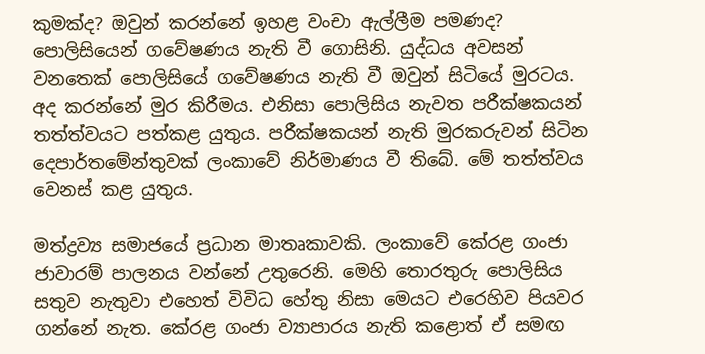කුමක්ද? ඔවුන් කරන්නේ ඉහළ වංචා ඇල්ලීම පමණද? පොලිසියෙන් ගවේෂණය නැති වී ගොසිනි. යුද්ධය අවසන් වනතෙක් පොලිසියේ ගවේෂණය නැති වී ඔවුන් සිටියේ මුරටය. අද කරන්නේ මුර කිරීමය. එනිසා පොලිසිය නැවත පරීක්ෂකයන් තත්ත්වයට පත්කළ යුතුය. පරීක්ෂකයන් නැති මුරකරුවන් සිටින දෙපාර්තමේන්තුවක් ලංකාවේ නිර්මාණය වී තිබේ. මේ තත්ත්වය වෙනස් කළ යුතුය.

මත්ද්‍රව්‍ය සමාජයේ ප්‍රධාන මාතෘකාවකි. ලංකාවේ කේරළ ගංජා ජාවාරම් පාලනය වන්නේ උතුරෙනි. මෙහි තොරතුරු පොලිසිය සතුව නැතුවා එහෙත් විවිධ හේතු නිසා මෙයට එරෙහිව පියවර ගන්නේ නැත. කේරළ ගංජා ව්‍යාපාරය නැති කළොත් ඒ සමඟ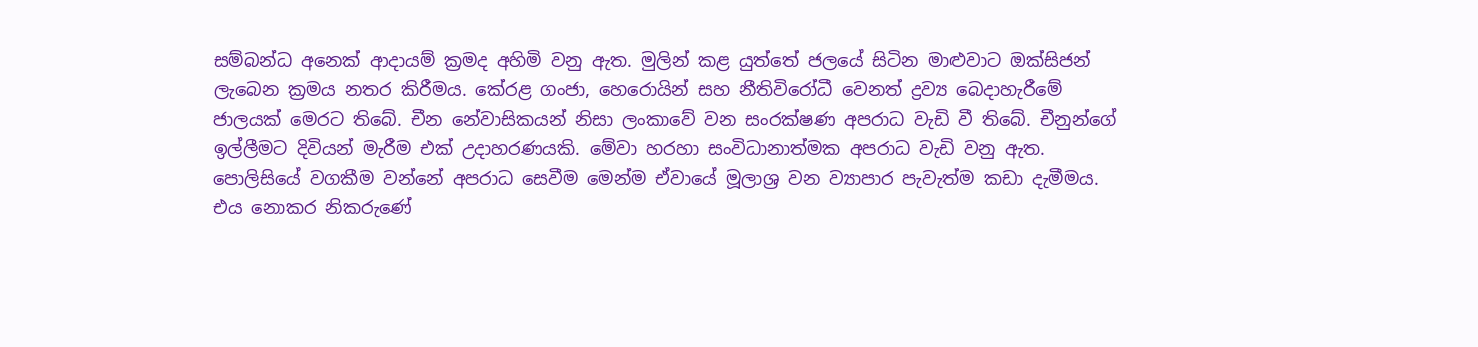සම්බන්ධ අනෙක් ආදායම් ක්‍රමද අහිමි වනු ඇත. මුලින් කළ යුත්තේ ජලයේ සිටින මාළුවාට ඔක්සිජන් ලැබෙන ක්‍රමය නතර කිරීමය. කේරළ ගංජා, හෙරොයින් සහ නීතිවිරෝධී වෙනත් ද්‍රව්‍ය බෙදාහැරීමේ ජාලයක් මෙරට තිබේ. චීන නේවාසිකයන් නිසා ලංකාවේ වන සංරක්ෂණ අපරාධ වැඩි වී තිබේ. චීනුන්ගේ ඉල්ලීමට දිවියන් මැරීම එක් උදාහරණයකි. මේවා හරහා සංවිධානාත්මක අපරාධ වැඩි වනු ඇත. පොලිසියේ වගකීම වන්නේ අපරාධ සෙවීම මෙන්ම ඒවායේ මූලාශ්‍ර වන ව්‍යාපාර පැවැත්ම කඩා දැමීමය. එය නොකර නිකරුණේ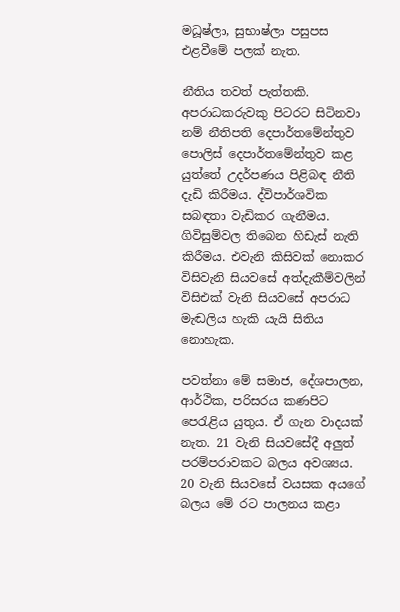මධූෂ්ලා, සුභාෂ්ලා පසුපස එළවීමේ පලක් නැත.

නීතිය තවත් පැත්තකි. අපරාධකරුවකු පිටරට සිටිනවා නම් නීතිපති දෙපාර්තමේන්තුව පොලිස් දෙපාර්තමේන්තුව කළ යුත්තේ උදර්පණය පිළිබඳ නීති දැඩි කිරීමය. ද්විපාර්ශවික සබඳතා වැඩිකර ගැනීමය. ගිවිසුම්වල තිබෙන හිඩැස් නැති කිරීමය. එවැනි කිසිවක් නොකර විසිවැනි සියවසේ අත්දැකීම්වලින් විසිඑක් වැනි සියවසේ අපරාධ මැඬලිය හැකි යැයි සිතිය නොහැක.

පවත්නා මේ සමාජ, දේශපාලන, ආර්ථික, පරිසරය කණපිට පෙරැළිය යුතුය. ඒ ගැන වාදයක් නැත. 21 වැනි සියවසේදී අලුත් පරම්පරාවකට බලය අවශ්‍යය. 20 වැනි සියවසේ වයසක අයගේ බලය මේ රට පාලනය කළා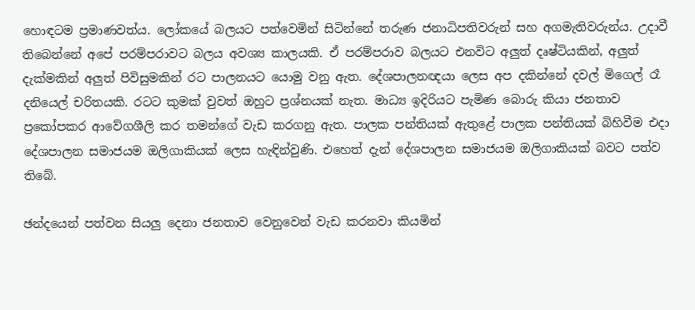හොඳටම ප්‍රමාණවත්ය. ලෝකයේ බලයට පත්වෙමින් සිටින්නේ තරුණ ජනාධිපතිවරුන් සහ අගමැතිවරුන්ය. උදාවී තිබෙන්නේ අපේ පරම්පරාවට බලය අවශ්‍ය කාලයකි. ඒ පරම්පරාව බලයට එනවිට අලුත් දෘෂ්ටියකින්, අලුත් දැක්මකින් අලුත් පිවිසුමකින් රට පාලනයට යොමු වනු ඇත. දේශපාලනඥයා ලෙස අප දකින්නේ දවල් මිගෙල් රෑ දනියෙල් චරිතයකි. රටට කුමක් වුවත් ඔහුට ප්‍රශ්නයක් නැත. මාධ්‍ය ඉදිරියට පැමිණ බොරු කියා ජනතාව ප්‍රකෝපකර ආවේගශීලි කර තමන්ගේ වැඩ කරගනු ඇත. පාලක පන්තියක් ඇතුළේ පාලක පන්තියක් බිහිවීම එදා දේශපාලන සමාජයම ඔලිගාකියක් ලෙස හැඳින්වුණි. එහෙත් දැන් දේශපාලන සමාජයම ඔලිගාකියක් බවට පත්ව තිබේ.

ඡන්දයෙන් පත්වන සියලු දෙනා ජනතාව වෙනුවෙන් වැඩ කරනවා කියමින්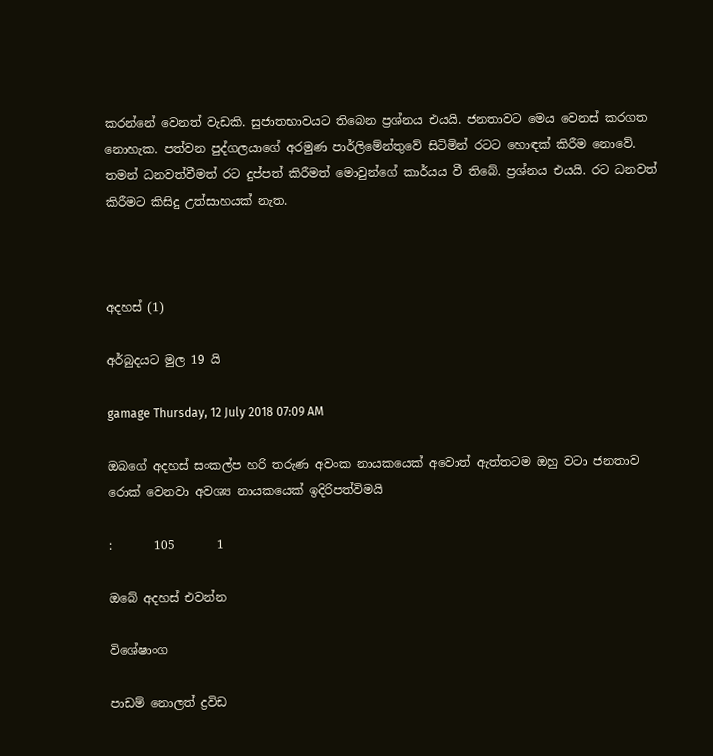කරන්නේ වෙනත් වැඩකි. සුජාතභාවයට තිබෙන ප්‍රශ්නය එයයි. ජනතාවට මෙය වෙනස් කරගත නොහැක. පත්වන පුද්ගලයාගේ අරමුණ පාර්ලිමේන්තුවේ සිටිමින් රටට හොඳක් කිරීම නොවේ. තමන් ධනවත්වීමත් රට දුප්පත් කිරීමත් මොවුන්ගේ කාර්යය වී තිබේ. ප්‍රශ්නය එයයි. රට ධනවත් කිරීමට කිසිදු උත්සාහයක් නැත.



අදහස් (1)

අර්බුදයට මුල 19 යි

gamage Thursday, 12 July 2018 07:09 AM

ඔබගේ අදහස් සංකල්ප හරි තරුණ අවංක නායකයෙක් අවොත් ඇත්තටම ඔහු වටා ජනතාව රොක් වෙනවා අවශ්‍ය නායකයෙක් ඉදිරිපත්විමයි

:       105       1

ඔබේ අදහස් එවන්න

විශේෂාංග

පාඩම් නොලත් ද්‍රවිඩ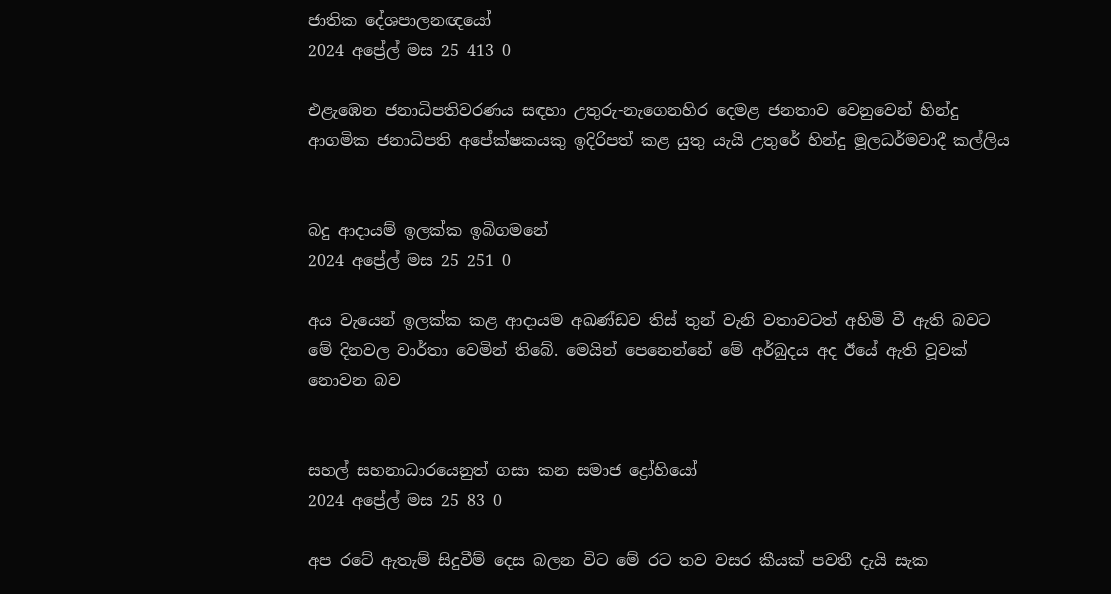ජාතික දේශපාලනඥයෝ
2024 අප්‍රේල් මස 25 413 0

එළැඹෙන ජනාධිපතිවරණය සඳහා උතුරු-නැගෙනහිර දෙමළ ජනතාව වෙනුවෙන් හින්දු ආගමික ජනාධිපති අපේක්ෂකයකු ඉදිරිපත් කළ යුතු යැයි උතුරේ හින්දු මූලධර්මවාදී කල්ලිය


බදු ආදායම් ඉලක්ක ඉබිගමනේ
2024 අප්‍රේල් මස 25 251 0

අය වැයෙන් ඉලක්ක කළ ආදායම අඛණ්ඩව තිස් තුන් වැනි වතාවටත් අහිමි වී ඇති බවට මේ දිනවල වාර්තා වෙමින් තිබේ. මෙයින් පෙනෙන්නේ මේ අර්බුදය අද ඊයේ ඇති වූවක් නොවන බව


සහල් සහනාධාරයෙනුත් ගසා කන සමාජ ද්‍රෝහියෝ
2024 අප්‍රේල් මස 25 83 0

අප රටේ ඇතැම් සිදුවීම් දෙස බලන විට මේ රට තව වසර කීයක් පවතී දැයි සැක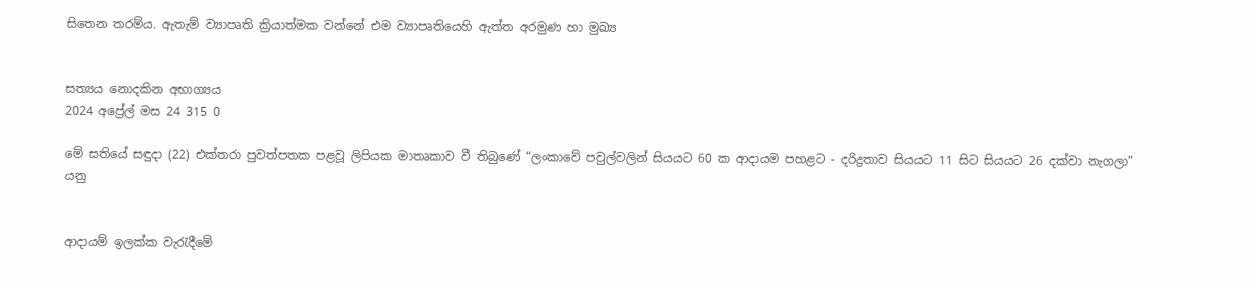සිතෙන තරම්ය. ඇතැම් ව්‍යාපෘති ක්‍රියාත්මක වන්නේ එම ව්‍යාපෘතියෙහි ඇත්ත අරමුණ හා මුඛ්‍ය


සත්‍යය නොදකින අභාග්‍යය
2024 අප්‍රේල් මස 24 315 0

මේ සතියේ සඳුදා (22) එක්තරා පුවත්පතක පළවූ ලිපියක මාතෘකාව වී තිබුණේ “ලංකාවේ පවුල්වලින් සියයට 60 ක ආදායම පහළට - දරිද්‍රතාව සියයට 11 සිට සියයට 26 දක්වා නැගලා” යනු


ආදායම් ඉලක්ක වැරැදීමේ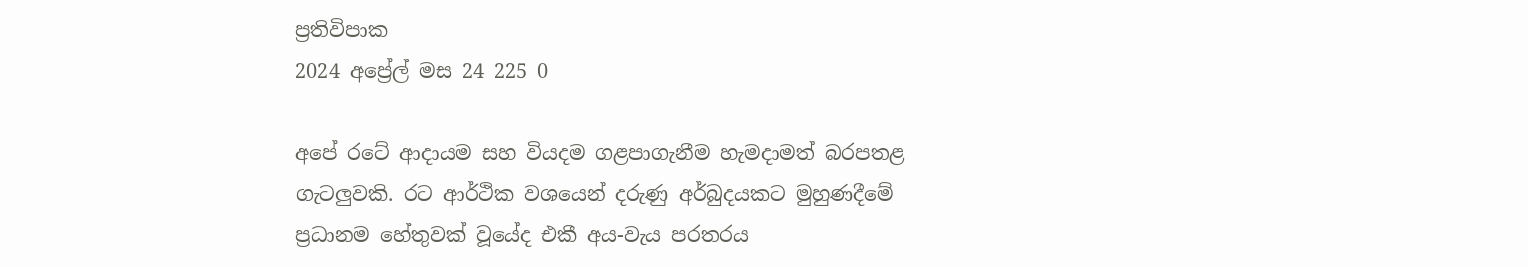ප්‍රතිවිපාක
2024 අප්‍රේල් මස 24 225 0

අපේ රටේ ආදායම සහ වියදම ගළපාගැනීම හැමදාමත් බරපතළ ගැටලුවකි. රට ආර්ථික වශයෙන් දරුණු අර්බුදයකට මුහුණදීමේ ප්‍රධානම හේතුවක් වූයේද එකී අය-වැය පරතරය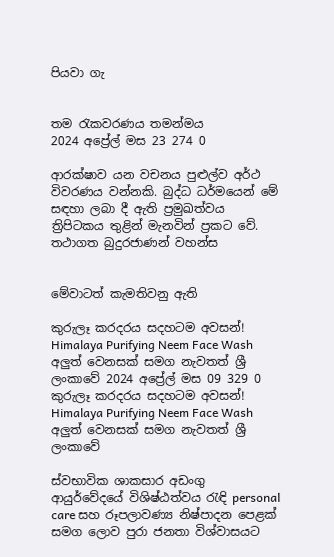පියවා ගැ


තම රැකවරණය තමන්මය
2024 අප්‍රේල් මස 23 274 0

ආරක්ෂාව යන වචනය පුළුල්ව අර්ථ විවරණය වන්නකි. බුද්ධ ධර්මයෙන් මේ සඳහා ලබා දී ඇති ප්‍රමුඛත්වය ත්‍රිපිටකය තුළින් මැනවින් ප්‍රකට වේ. තථාගත බුදුරජාණන් වහන්ස


මේවාටත් කැමතිවනු ඇති

කුරුලෑ කරදරය සදහටම අවසන්! Himalaya Purifying Neem Face Wash අලුත් වෙනසක් සමග නැවතත් ශ්‍රී ලංකාවේ 2024 අප්‍රේල් මස 09 329 0
කුරුලෑ කරදරය සදහටම අවසන්! Himalaya Purifying Neem Face Wash අලුත් වෙනසක් සමග නැවතත් ශ්‍රී ලංකාවේ

ස්වභාවික ශාකසාර අඩංගු ආයුර්වේදයේ විශිෂ්ඨත්වය රැඳි personal care සහ රූපලාවණ්‍ය නිෂ්පාදන පෙළක් සමග ලොව පුරා ජනතා විශ්වාසයට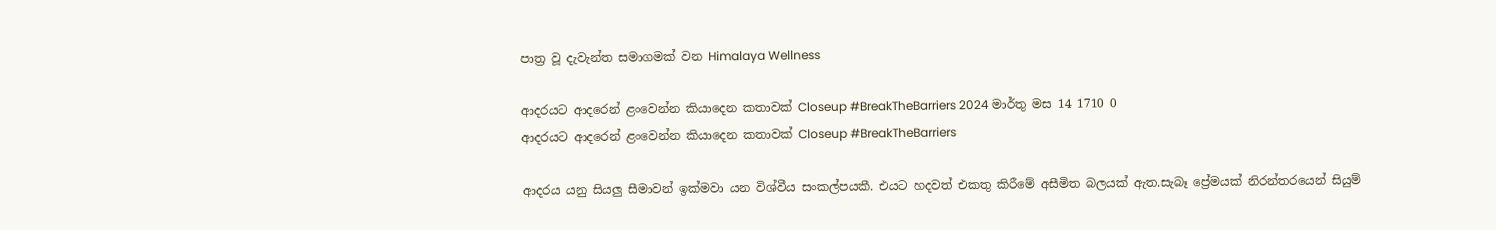පාත්‍ර වූ දැවැන්ත සමාගමක් වන Himalaya Wellness

ආදරයට ආදරෙන් ළංවෙන්න කියාදෙන කතාවක් Closeup #BreakTheBarriers 2024 මාර්තු මස 14 1710 0
ආදරයට ආදරෙන් ළංවෙන්න කියාදෙන කතාවක් Closeup #BreakTheBarriers

ආදරය යනු සියලු සීමාවන් ඉක්මවා යන විශ්වීය සංකල්පයකී. එයට හදවත් එකතු කිරීමේ අසීමිත බලයක් ඇත.සැබෑ ප්‍රේමයක් නිරන්තරයෙන් සියුම්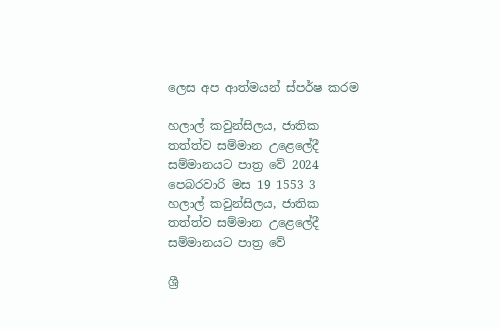ලෙස අප ආත්මයන් ස්පර්ෂ කරම

හලාල් කවුන්සිලය, ජාතික තත්ත්ව සම්මාන උළෙලේදී සම්මානයට පාත්‍ර වේ 2024 පෙබරවාරි මස 19 1553 3
හලාල් කවුන්සිලය, ජාතික තත්ත්ව සම්මාන උළෙලේදී සම්මානයට පාත්‍ර වේ

ශ්‍රී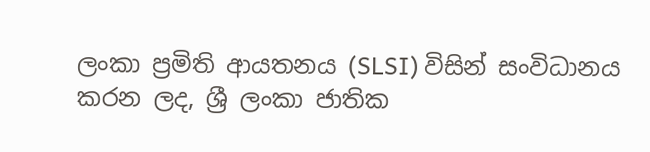ලංකා ප්‍රමිති ආයතනය (SLSI) විසින් සංවිධානය කරන ලද, ශ්‍රී ලංකා ජාතික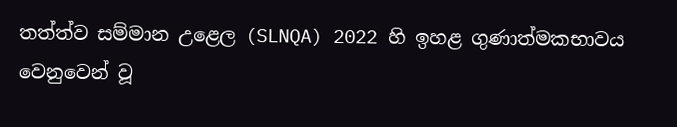තත්ත්ව සම්මාන උළෙල (SLNQA) 2022 හි ඉහළ ගුණාත්මකභාවය වෙනුවෙන් වූ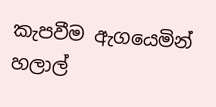කැපවීම ඇගයෙමින් හලාල්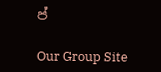ප්

Our Group Site